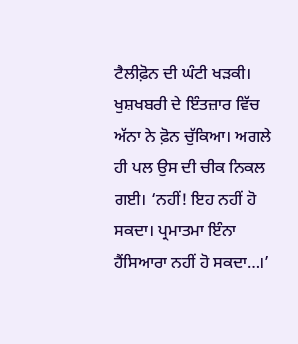ਟੈਲੀਫ਼ੋਨ ਦੀ ਘੰਟੀ ਖੜਕੀ। ਖੁਸ਼ਖਬਰੀ ਦੇ ਇੰਤਜ਼ਾਰ ਵਿੱਚ ਅੱਨਾ ਨੇ ਫ਼ੋਨ ਚੁੱਕਿਆ। ਅਗਲੇ ਹੀ ਪਲ ਉਸ ਦੀ ਚੀਕ ਨਿਕਲ ਗਈ। ‘ਨਹੀਂ! ਇਹ ਨਹੀਂ ਹੋ ਸਕਦਾ। ਪ੍ਰਮਾਤਮਾ ਇੰਨਾ ਹੈਂਸਿਆਰਾ ਨਹੀਂ ਹੋ ਸਕਦਾ…।’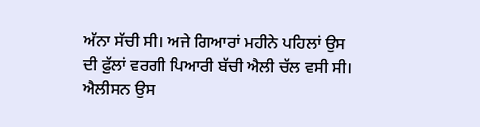ਅੱਨਾ ਸੱਚੀ ਸੀ। ਅਜੇ ਗਿਆਰਾਂ ਮਹੀਨੇ ਪਹਿਲਾਂ ਉਸ ਦੀ ਫ਼ੁੱਲਾਂ ਵਰਗੀ ਪਿਆਰੀ ਬੱਚੀ ਐਲੀ ਚੱਲ ਵਸੀ ਸੀ। ਐਲੀਸਨ ਉਸ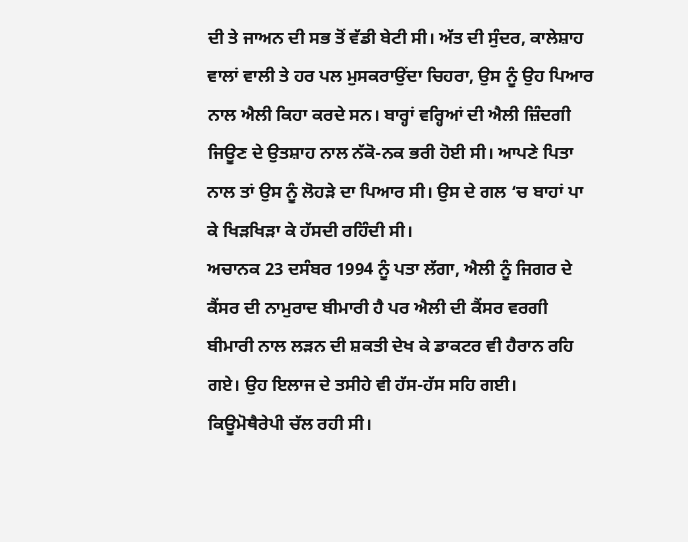ਦੀ ਤੇ ਜਾਅਨ ਦੀ ਸਭ ਤੋਂ ਵੱਡੀ ਬੇਟੀ ਸੀ। ਅੱਤ ਦੀ ਸੁੰਦਰ, ਕਾਲੇਸ਼ਾਹ ਵਾਲਾਂ ਵਾਲੀ ਤੇ ਹਰ ਪਲ ਮੁਸਕਰਾਉਂਦਾ ਚਿਹਰਾ, ਉਸ ਨੂੰ ਉਹ ਪਿਆਰ ਨਾਲ ਐਲੀ ਕਿਹਾ ਕਰਦੇ ਸਨ। ਬਾਰ੍ਹਾਂ ਵਰ੍ਹਿਆਂ ਦੀ ਐਲੀ ਜ਼ਿੰਦਗੀ ਜਿਊਣ ਦੇ ਉਤਸ਼ਾਹ ਨਾਲ ਨੱਕੋ-ਨਕ ਭਰੀ ਹੋਈ ਸੀ। ਆਪਣੇ ਪਿਤਾ ਨਾਲ ਤਾਂ ਉਸ ਨੂੰ ਲੋਹੜੇ ਦਾ ਪਿਆਰ ਸੀ। ਉਸ ਦੇ ਗਲ ‘ਚ ਬਾਹਾਂ ਪਾ ਕੇ ਖਿੜਖਿੜਾ ਕੇ ਹੱਸਦੀ ਰਹਿੰਦੀ ਸੀ।
ਅਚਾਨਕ 23 ਦਸੰਬਰ 1994 ਨੂੰ ਪਤਾ ਲੱਗਾ, ਐਲੀ ਨੂੰ ਜਿਗਰ ਦੇ ਕੈਂਸਰ ਦੀ ਨਾਮੁਰਾਦ ਬੀਮਾਰੀ ਹੈ ਪਰ ਐਲੀ ਦੀ ਕੈਂਸਰ ਵਰਗੀ ਬੀਮਾਰੀ ਨਾਲ ਲੜਨ ਦੀ ਸ਼ਕਤੀ ਦੇਖ ਕੇ ਡਾਕਟਰ ਵੀ ਹੈਰਾਨ ਰਹਿ ਗਏ। ਉਹ ਇਲਾਜ ਦੇ ਤਸੀਹੇ ਵੀ ਹੱਸ-ਹੱਸ ਸਹਿ ਗਈ। ਕਿਊਮੋਥੈਰੇਪੀ ਚੱਲ ਰਹੀ ਸੀ।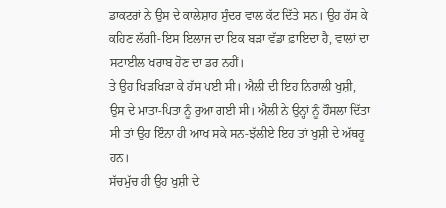ਡਾਕਟਰਾਂ ਨੇ ਉਸ ਦੇ ਕਾਲੇਸ਼ਾਹ ਸੁੰਦਰ ਵਾਲ ਕੱਟ ਦਿੱਤੇ ਸਨ। ਉਹ ਹੱਸ ਕੇ ਕਹਿਣ ਲੱਗੀ-ਇਸ ਇਲਾਜ ਦਾ ਇਕ ਬੜਾ ਵੱਡਾ ਫ਼ਾਇਦਾ ਹੈ, ਵਾਲਾਂ ਦਾ ਸਟਾਈਲ ਖਰਾਬ ਹੋਣ ਦਾ ਡਰ ਨਹੀਂ।
ਤੇ ਉਹ ਖਿੜਖਿੜਾ ਕੇ ਹੱਸ ਪਈ ਸੀ। ਐਲੀ ਦੀ ਇਹ ਨਿਰਾਲੀ ਖੁਸ਼ੀ, ਉਸ ਦੇ ਮਾਤਾ-ਪਿਤਾ ਨੂੰ ਰੁਆ ਗਈ ਸੀ। ਐਲੀ ਨੇ ਉਨ੍ਹਾਂ ਨੂੰ ਹੌਸਲਾ ਦਿੱਤਾ ਸੀ ਤਾਂ ਉਹ ਇੰਨਾ ਹੀ ਆਖ ਸਕੇ ਸਨ-ਝੱਲੀਏ ਇਹ ਤਾਂ ਖੁਸ਼ੀ ਦੇ ਅੱਥਰੂ ਹਨ।
ਸੱਚਮੁੱਚ ਹੀ ਉਹ ਖੁਸ਼ੀ ਦੇ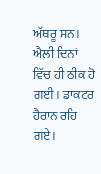ਅੱਥਰੂ ਸਨ। ਐਲੀ ਦਿਨਾਂ ਵਿੱਚ ਹੀ ਠੀਕ ਹੋ ਗਈ। ਡਾਕਟਰ ਹੈਰਾਨ ਰਹਿ ਗਏ।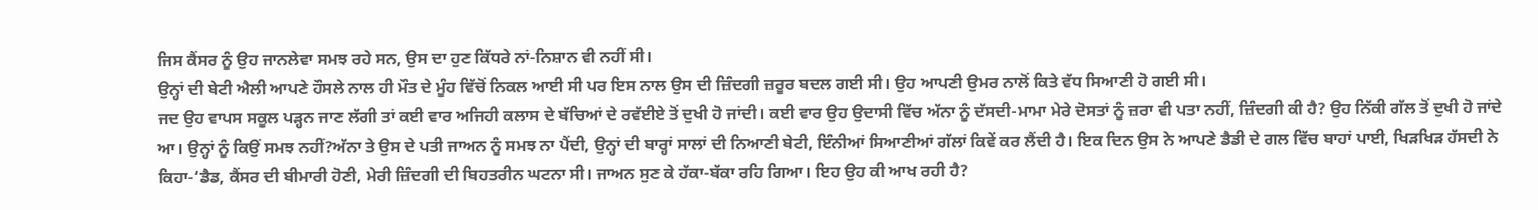ਜਿਸ ਕੈਂਸਰ ਨੂੰ ਉਹ ਜਾਨਲੇਵਾ ਸਮਝ ਰਹੇ ਸਨ, ਉਸ ਦਾ ਹੁਣ ਕਿੱਧਰੇ ਨਾਂ-ਨਿਸ਼ਾਨ ਵੀ ਨਹੀਂ ਸੀ।
ਉਨ੍ਹਾਂ ਦੀ ਬੇਟੀ ਐਲੀ ਆਪਣੇ ਹੌਸਲੇ ਨਾਲ ਹੀ ਮੌਤ ਦੇ ਮੂੰਹ ਵਿੱਚੋਂ ਨਿਕਲ ਆਈ ਸੀ ਪਰ ਇਸ ਨਾਲ ਉਸ ਦੀ ਜ਼ਿੰਦਗੀ ਜ਼ਰੂਰ ਬਦਲ ਗਈ ਸੀ। ਉਹ ਆਪਣੀ ਉਮਰ ਨਾਲੋਂ ਕਿਤੇ ਵੱਧ ਸਿਆਣੀ ਹੋ ਗਈ ਸੀ।
ਜਦ ਉਹ ਵਾਪਸ ਸਕੂਲ ਪੜ੍ਹਨ ਜਾਣ ਲੱਗੀ ਤਾਂ ਕਈ ਵਾਰ ਅਜਿਹੀ ਕਲਾਸ ਦੇ ਬੱਚਿਆਂ ਦੇ ਰਵੱਈਏ ਤੋਂ ਦੁਖੀ ਹੋ ਜਾਂਦੀ। ਕਈ ਵਾਰ ਉਹ ਉਦਾਸੀ ਵਿੱਚ ਅੱਨਾ ਨੂੰ ਦੱਸਦੀ-ਮਾਮਾ ਮੇਰੇ ਦੋਸਤਾਂ ਨੂੰ ਜ਼ਰਾ ਵੀ ਪਤਾ ਨਹੀਂ, ਜ਼ਿੰਦਗੀ ਕੀ ਹੈ? ਉਹ ਨਿੱਕੀ ਗੱਲ ਤੋਂ ਦੁਖੀ ਹੋ ਜਾਂਦੇ ਆ। ਉਨ੍ਹਾਂ ਨੂੰ ਕਿਉਂ ਸਮਝ ਨਹੀਂ?ਅੱਨਾ ਤੇ ਉਸ ਦੇ ਪਤੀ ਜਾਅਨ ਨੂੰ ਸਮਝ ਨਾ ਪੈਂਦੀ, ਉਨ੍ਹਾਂ ਦੀ ਬਾਰ੍ਹਾਂ ਸਾਲਾਂ ਦੀ ਨਿਆਣੀ ਬੇਟੀ, ਇੰਨੀਆਂ ਸਿਆਣੀਆਂ ਗੱਲਾਂ ਕਿਵੇਂ ਕਰ ਲੈਂਦੀ ਹੈ। ਇਕ ਦਿਨ ਉਸ ਨੇ ਆਪਣੇ ਡੈਡੀ ਦੇ ਗਲ ਵਿੱਚ ਬਾਹਾਂ ਪਾਈ, ਖਿੜਖਿੜ ਹੱਸਦੀ ਨੇ ਕਿਹਾ-‘ਡੈਡ, ਕੈਂਸਰ ਦੀ ਬੀਮਾਰੀ ਹੋਣੀ, ਮੇਰੀ ਜ਼ਿੰਦਗੀ ਦੀ ਬਿਹਤਰੀਨ ਘਟਨਾ ਸੀ। ਜਾਅਨ ਸੁਣ ਕੇ ਹੱਕਾ-ਬੱਕਾ ਰਹਿ ਗਿਆ। ਇਹ ਉਹ ਕੀ ਆਖ ਰਹੀ ਹੈ?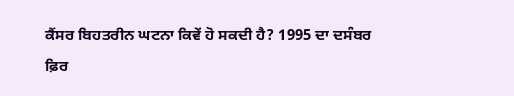ਕੈਂਸਰ ਬਿਹਤਰੀਨ ਘਟਨਾ ਕਿਵੇਂ ਹੋ ਸਕਦੀ ਹੈ? 1995 ਦਾ ਦਸੰਬਰ ਫ਼ਿਰ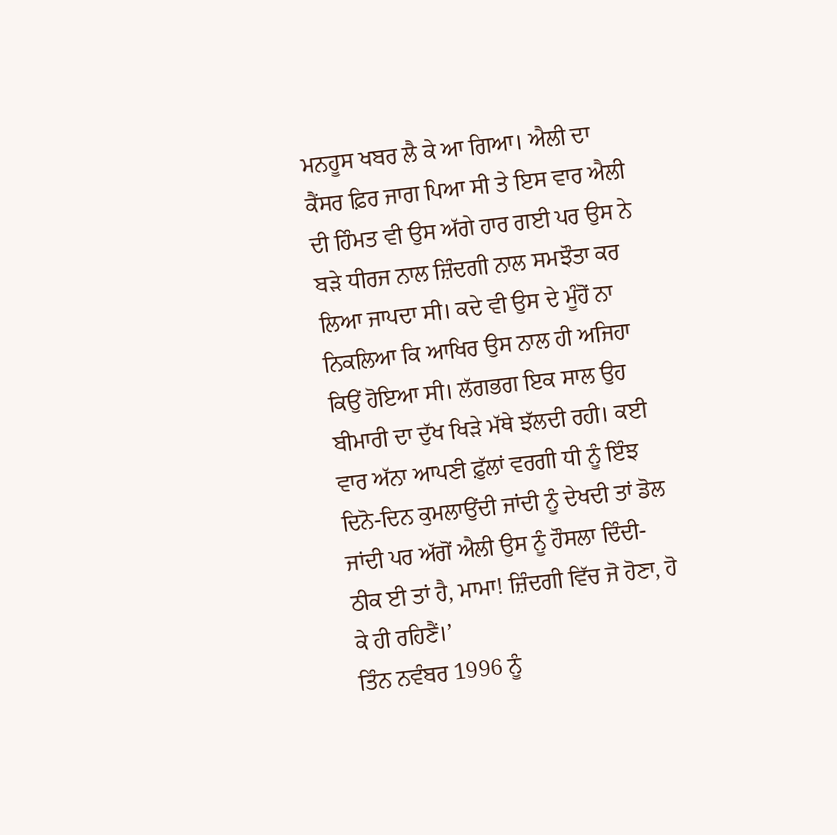ਮਨਹੂਸ ਖਬਰ ਲੈ ਕੇ ਆ ਗਿਆ। ਐਲੀ ਦਾ ਕੈਂਸਰ ਫ਼ਿਰ ਜਾਗ ਪਿਆ ਸੀ ਤੇ ਇਸ ਵਾਰ ਐਲੀ ਦੀ ਹਿੰਮਤ ਵੀ ਉਸ ਅੱਗੇ ਹਾਰ ਗਈ ਪਰ ਉਸ ਨੇ ਬੜੇ ਧੀਰਜ ਨਾਲ ਜ਼ਿੰਦਗੀ ਨਾਲ ਸਮਝੌਤਾ ਕਰ ਲਿਆ ਜਾਪਦਾ ਸੀ। ਕਦੇ ਵੀ ਉਸ ਦੇ ਮੂੰਹੋਂ ਨਾ ਨਿਕਲਿਆ ਕਿ ਆਖਿਰ ਉਸ ਨਾਲ ਹੀ ਅਜਿਹਾ ਕਿਉਂ ਹੋਇਆ ਸੀ। ਲੱਗਭਗ ਇਕ ਸਾਲ ਉਹ ਬੀਮਾਰੀ ਦਾ ਦੁੱਖ ਖਿੜੇ ਮੱਥੇ ਝੱਲਦੀ ਰਹੀ। ਕਈ ਵਾਰ ਅੱਨਾ ਆਪਣੀ ਫ਼ੁੱਲਾਂ ਵਰਗੀ ਧੀ ਨੂੰ ਇੰਝ ਦਿਨੋ-ਦਿਨ ਕੁਮਲਾਉਂਦੀ ਜਾਂਦੀ ਨੂੰ ਦੇਖਦੀ ਤਾਂ ਡੋਲ ਜਾਂਦੀ ਪਰ ਅੱਗੋਂ ਐਲੀ ਉਸ ਨੂੰ ਹੌਸਲਾ ਦਿੰਦੀ-ਠੀਕ ਈ ਤਾਂ ਹੈ, ਮਾਮਾ! ਜ਼ਿੰਦਗੀ ਵਿੱਚ ਜੋ ਹੋਣਾ, ਹੋ ਕੇ ਹੀ ਰਹਿਣੈਂ।’
ਤਿੰਨ ਨਵੰਬਰ 1996 ਨੂੰ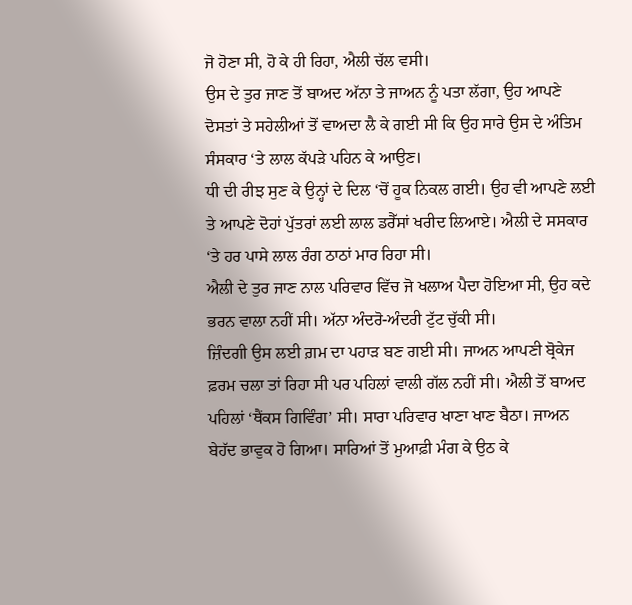ਜੋ ਹੋਣਾ ਸੀ, ਹੋ ਕੇ ਹੀ ਰਿਹਾ, ਐਲੀ ਚੱਲ ਵਸੀ।
ਉਸ ਦੇ ਤੁਰ ਜਾਣ ਤੋਂ ਬਾਅਦ ਅੱਨਾ ਤੇ ਜਾਅਨ ਨੂੰ ਪਤਾ ਲੱਗਾ, ਉਹ ਆਪਣੇ ਦੋਸਤਾਂ ਤੇ ਸਹੇਲੀਆਂ ਤੋਂ ਵਾਅਦਾ ਲੈ ਕੇ ਗਈ ਸੀ ਕਿ ਉਹ ਸਾਰੇ ਉਸ ਦੇ ਅੰਤਿਮ ਸੰਸਕਾਰ ‘ਤੇ ਲਾਲ ਕੱਪੜੇ ਪਹਿਨ ਕੇ ਆਉਣ।
ਧੀ ਦੀ ਰੀਝ ਸੁਣ ਕੇ ਉਨ੍ਹਾਂ ਦੇ ਦਿਲ ‘ਚੋਂ ਹੂਕ ਨਿਕਲ ਗਈ। ਉਹ ਵੀ ਆਪਣੇ ਲਈ ਤੇ ਆਪਣੇ ਦੋਹਾਂ ਪੁੱਤਰਾਂ ਲਈ ਲਾਲ ਡਰੈੱਸਾਂ ਖਰੀਦ ਲਿਆਏ। ਐਲੀ ਦੇ ਸਸਕਾਰ ‘ਤੇ ਹਰ ਪਾਸੇ ਲਾਲ ਰੰਗ ਠਾਠਾਂ ਮਾਰ ਰਿਹਾ ਸੀ।
ਐਲੀ ਦੇ ਤੁਰ ਜਾਣ ਨਾਲ ਪਰਿਵਾਰ ਵਿੱਚ ਜੋ ਖਲਾਅ ਪੈਦਾ ਹੋਇਆ ਸੀ, ਉਹ ਕਦੇ ਭਰਨ ਵਾਲਾ ਨਹੀਂ ਸੀ। ਅੱਨਾ ਅੰਦਰੋ-ਅੰਦਰੀ ਟੁੱਟ ਚੁੱਕੀ ਸੀ।
ਜ਼ਿੰਦਗੀ ਉਸ ਲਈ ਗ਼ਮ ਦਾ ਪਹਾੜ ਬਣ ਗਈ ਸੀ। ਜਾਅਨ ਆਪਣੀ ਬ੍ਰੋਕੇਜ ਫ਼ਰਮ ਚਲਾ ਤਾਂ ਰਿਹਾ ਸੀ ਪਰ ਪਹਿਲਾਂ ਵਾਲੀ ਗੱਲ ਨਹੀਂ ਸੀ। ਐਲੀ ਤੋਂ ਬਾਅਦ ਪਹਿਲਾਂ ‘ਥੈਂਕਸ ਗਿਵਿੰਗ’ ਸੀ। ਸਾਰਾ ਪਰਿਵਾਰ ਖਾਣਾ ਖਾਣ ਬੈਠਾ। ਜਾਅਨ ਬੇਹੱਦ ਭਾਵੁਕ ਹੋ ਗਿਆ। ਸਾਰਿਆਂ ਤੋਂ ਮੁਆਫ਼ੀ ਮੰਗ ਕੇ ਉਠ ਕੇ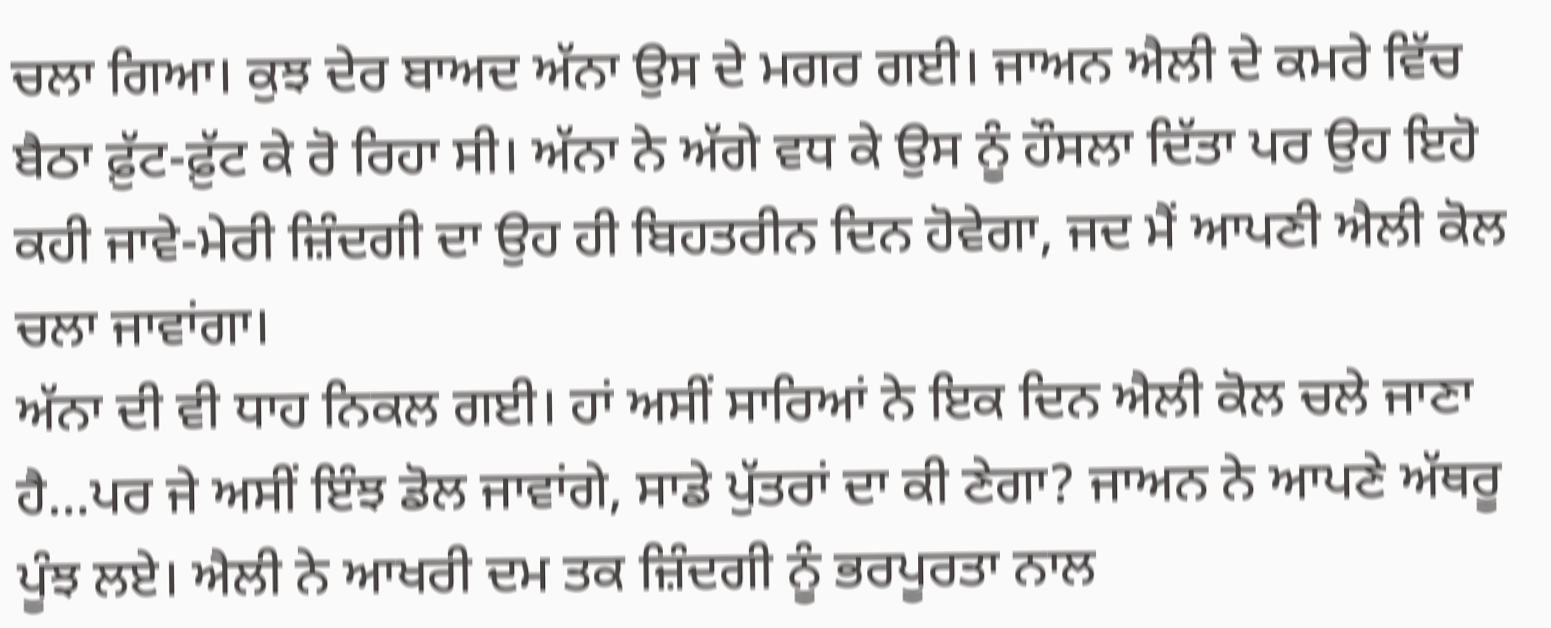ਚਲਾ ਗਿਆ। ਕੁਝ ਦੇਰ ਬਾਅਦ ਅੱਨਾ ਉਸ ਦੇ ਮਗਰ ਗਈ। ਜਾਅਨ ਐਲੀ ਦੇ ਕਮਰੇ ਵਿੱਚ ਬੈਠਾ ਫ਼ੁੱਟ-ਫ਼ੁੱਟ ਕੇ ਰੋ ਰਿਹਾ ਸੀ। ਅੱਨਾ ਨੇ ਅੱਗੇ ਵਧ ਕੇ ਉਸ ਨੂੰ ਹੌਸਲਾ ਦਿੱਤਾ ਪਰ ਉਹ ਇਹੋ ਕਹੀ ਜਾਵੇ-ਮੇਰੀ ਜ਼ਿੰਦਗੀ ਦਾ ਉਹ ਹੀ ਬਿਹਤਰੀਨ ਦਿਨ ਹੋਵੇਗਾ, ਜਦ ਮੈਂ ਆਪਣੀ ਐਲੀ ਕੋਲ ਚਲਾ ਜਾਵਾਂਗਾ।
ਅੱਨਾ ਦੀ ਵੀ ਧਾਹ ਨਿਕਲ ਗਈ। ਹਾਂ ਅਸੀਂ ਸਾਰਿਆਂ ਨੇ ਇਕ ਦਿਨ ਐਲੀ ਕੋਲ ਚਲੇ ਜਾਣਾ ਹੈ…ਪਰ ਜੇ ਅਸੀਂ ਇੰਝ ਡੋਲ ਜਾਵਾਂਗੇ, ਸਾਡੇ ਪੁੱਤਰਾਂ ਦਾ ਕੀ ਣੇਗਾ? ਜਾਅਨ ਨੇ ਆਪਣੇ ਅੱਥਰੂ ਪੂੰਝ ਲਏ। ਐਲੀ ਨੇ ਆਖਰੀ ਦਮ ਤਕ ਜ਼ਿੰਦਗੀ ਨੂੰ ਭਰਪੂਰਤਾ ਨਾਲ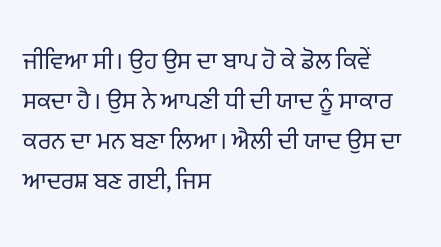ਜੀਵਿਆ ਸੀ। ਉਹ ਉਸ ਦਾ ਬਾਪ ਹੋ ਕੇ ਡੋਲ ਕਿਵੇਂ ਸਕਦਾ ਹੈ। ਉਸ ਨੇ ਆਪਣੀ ਧੀ ਦੀ ਯਾਦ ਨੂੰ ਸਾਕਾਰ ਕਰਨ ਦਾ ਮਨ ਬਣਾ ਲਿਆ। ਐਲੀ ਦੀ ਯਾਦ ਉਸ ਦਾ ਆਦਰਸ਼ ਬਣ ਗਈ, ਜਿਸ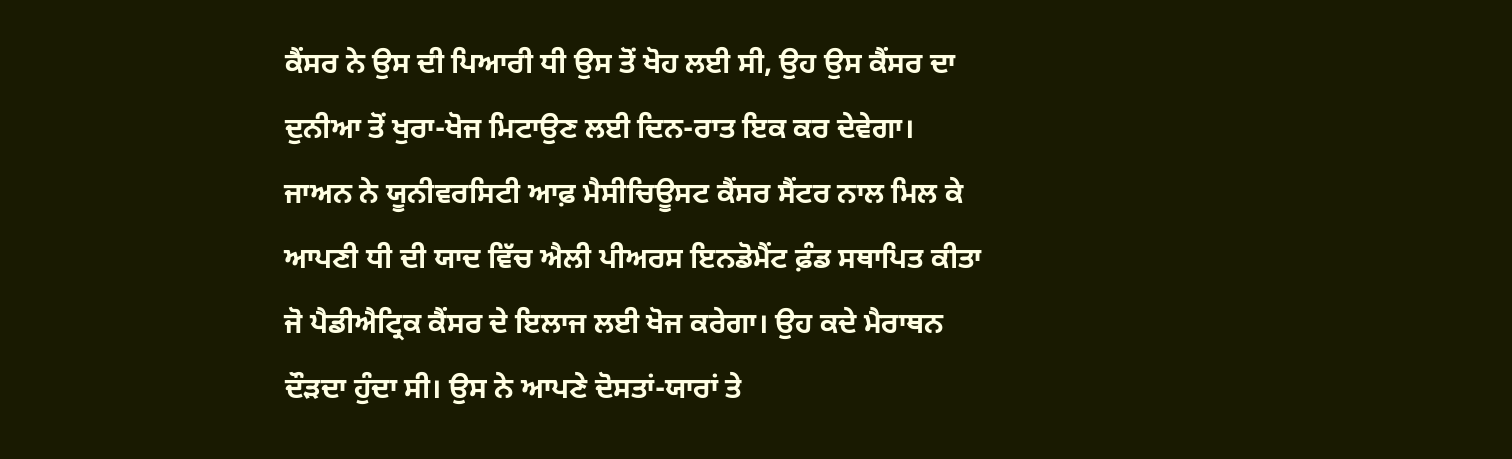ਕੈਂਸਰ ਨੇ ਉਸ ਦੀ ਪਿਆਰੀ ਧੀ ਉਸ ਤੋਂ ਖੋਹ ਲਈ ਸੀ, ਉਹ ਉਸ ਕੈਂਸਰ ਦਾ ਦੁਨੀਆ ਤੋਂ ਖੁਰਾ-ਖੋਜ ਮਿਟਾਉਣ ਲਈ ਦਿਨ-ਰਾਤ ਇਕ ਕਰ ਦੇਵੇਗਾ।
ਜਾਅਨ ਨੇ ਯੂਨੀਵਰਸਿਟੀ ਆਫ਼ ਮੈਸੀਚਿਊਸਟ ਕੈਂਸਰ ਸੈਂਟਰ ਨਾਲ ਮਿਲ ਕੇ ਆਪਣੀ ਧੀ ਦੀ ਯਾਦ ਵਿੱਚ ਐਲੀ ਪੀਅਰਸ ਇਨਡੋਮੈਂਟ ਫ਼ੰਡ ਸਥਾਪਿਤ ਕੀਤਾ ਜੋ ਪੈਡੀਐਟ੍ਰਿਕ ਕੈਂਸਰ ਦੇ ਇਲਾਜ ਲਈ ਖੋਜ ਕਰੇਗਾ। ਉਹ ਕਦੇ ਮੈਰਾਥਨ ਦੌੜਦਾ ਹੁੰਦਾ ਸੀ। ਉਸ ਨੇ ਆਪਣੇ ਦੋਸਤਾਂ-ਯਾਰਾਂ ਤੇ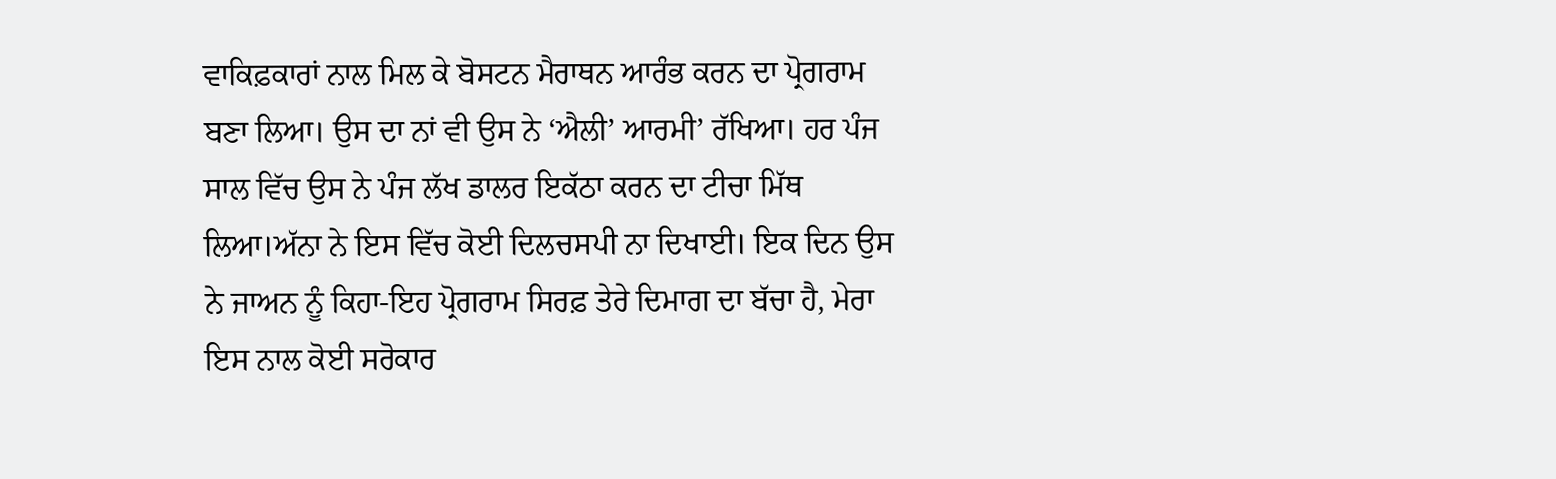ਵਾਕਿਫ਼ਕਾਰਾਂ ਨਾਲ ਮਿਲ ਕੇ ਬੋਸਟਨ ਮੈਰਾਥਨ ਆਰੰਭ ਕਰਨ ਦਾ ਪ੍ਰੋਗਰਾਮ ਬਣਾ ਲਿਆ। ਉਸ ਦਾ ਨਾਂ ਵੀ ਉਸ ਨੇ ‘ਐਲੀ’ ਆਰਮੀ’ ਰੱਖਿਆ। ਹਰ ਪੰਜ ਸਾਲ ਵਿੱਚ ਉਸ ਨੇ ਪੰਜ ਲੱਖ ਡਾਲਰ ਇਕੱਠਾ ਕਰਨ ਦਾ ਟੀਚਾ ਮਿੱਥ ਲਿਆ।ਅੱਨਾ ਨੇ ਇਸ ਵਿੱਚ ਕੋਈ ਦਿਲਚਸਪੀ ਨਾ ਦਿਖਾਈ। ਇਕ ਦਿਨ ਉਸ ਨੇ ਜਾਅਨ ਨੂੰ ਕਿਹਾ-ਇਹ ਪ੍ਰੋਗਰਾਮ ਸਿਰਫ਼ ਤੇਰੇ ਦਿਮਾਗ ਦਾ ਬੱਚਾ ਹੈ, ਮੇਰਾ ਇਸ ਨਾਲ ਕੋਈ ਸਰੋਕਾਰ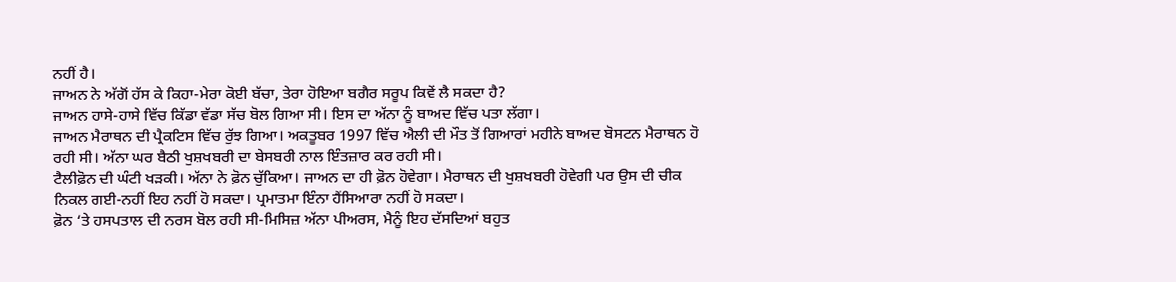ਨਹੀਂ ਹੈ।
ਜਾਅਨ ਨੇ ਅੱਗੋਂ ਹੱਸ ਕੇ ਕਿਹਾ-ਮੇਰਾ ਕੋਈ ਬੱਚਾ, ਤੇਰਾ ਹੋਇਆ ਬਗੈਰ ਸਰੂਪ ਕਿਵੇਂ ਲੈ ਸਕਦਾ ਹੈ?
ਜਾਅਨ ਹਾਸੇ-ਹਾਸੇ ਵਿੱਚ ਕਿੱਡਾ ਵੱਡਾ ਸੱਚ ਬੋਲ ਗਿਆ ਸੀ। ਇਸ ਦਾ ਅੱਨਾ ਨੂੰ ਬਾਅਦ ਵਿੱਚ ਪਤਾ ਲੱਗਾ।
ਜਾਅਨ ਮੈਰਾਥਨ ਦੀ ਪ੍ਰੈਕਟਿਸ ਵਿੱਚ ਰੁੱਝ ਗਿਆ। ਅਕਤੂਬਰ 1997 ਵਿੱਚ ਐਲੀ ਦੀ ਮੌਤ ਤੋਂ ਗਿਆਰਾਂ ਮਹੀਨੇ ਬਾਅਦ ਬੋਸਟਨ ਮੈਰਾਥਨ ਹੋ ਰਹੀ ਸੀ। ਅੱਨਾ ਘਰ ਬੈਠੀ ਖੁਸ਼ਖਬਰੀ ਦਾ ਬੇਸਬਰੀ ਨਾਲ ਇੰਤਜ਼ਾਰ ਕਰ ਰਹੀ ਸੀ।
ਟੈਲੀਫ਼ੋਨ ਦੀ ਘੰਟੀ ਖੜਕੀ। ਅੱਨਾ ਨੇ ਫ਼ੋਨ ਚੁੱਕਿਆ। ਜਾਅਨ ਦਾ ਹੀ ਫ਼ੋਨ ਹੋਵੇਗਾ। ਮੈਰਾਥਨ ਦੀ ਖੁਸ਼ਖਬਰੀ ਹੋਵੇਗੀ ਪਰ ਉਸ ਦੀ ਚੀਕ ਨਿਕਲ ਗਈ-ਨਹੀਂ ਇਹ ਨਹੀਂ ਹੋ ਸਕਦਾ। ਪ੍ਰਮਾਤਮਾ ਇੰਨਾ ਹੈਂਸਿਆਰਾ ਨਹੀਂ ਹੋ ਸਕਦਾ।
ਫ਼ੋਨ ‘ਤੇ ਹਸਪਤਾਲ ਦੀ ਨਰਸ ਬੋਲ ਰਹੀ ਸੀ-ਮਿਸਿਜ਼ ਅੱਨਾ ਪੀਅਰਸ, ਮੈਨੂੰ ਇਹ ਦੱਸਦਿਆਂ ਬਹੁਤ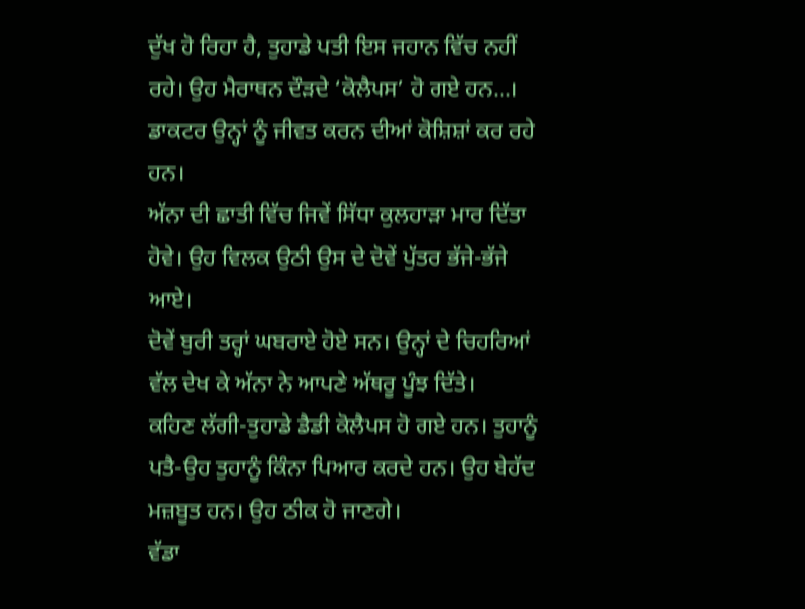ਦੁੱਖ ਹੋ ਰਿਹਾ ਹੈ, ਤੁਹਾਡੇ ਪਤੀ ਇਸ ਜਹਾਨ ਵਿੱਚ ਨਹੀਂ ਰਹੇ। ਉਹ ਮੈਰਾਥਨ ਦੌੜਦੇ ‘ਕੋਲੈਪਸ’ ਹੋ ਗਏ ਹਨ…। ਡਾਕਟਰ ਉਨ੍ਹਾਂ ਨੂੰ ਜੀਵਤ ਕਰਨ ਦੀਆਂ ਕੋਸ਼ਿਸ਼ਾਂ ਕਰ ਰਹੇ ਹਨ।
ਅੱਨਾ ਦੀ ਛਾਤੀ ਵਿੱਚ ਜਿਵੇਂ ਸਿੱਧਾ ਕੁਲਹਾੜਾ ਮਾਰ ਦਿੱਤਾ ਹੋਵੇ। ਉਹ ਵਿਲਕ ਉਠੀ ਉਸ ਦੇ ਦੋਵੇਂ ਪੁੱਤਰ ਭੱਜੇ-ਭੱਜੇ ਆਏ।
ਦੋਵੇਂ ਬੁਰੀ ਤਰ੍ਹਾਂ ਘਬਰਾਏ ਹੋਏ ਸਨ। ਉਨ੍ਹਾਂ ਦੇ ਚਿਹਰਿਆਂ ਵੱਲ ਦੇਖ ਕੇ ਅੱਨਾ ਨੇ ਆਪਣੇ ਅੱਥਰੂ ਪੂੰਝ ਦਿੱਤੇ।
ਕਹਿਣ ਲੱਗੀ-ਤੁਹਾਡੇ ਡੈਡੀ ਕੋਲੈਪਸ ਹੋ ਗਏ ਹਨ। ਤੁਹਾਨੂੰ ਪਤੈ-ਉਹ ਤੁਹਾਨੂੰ ਕਿੰਨਾ ਪਿਆਰ ਕਰਦੇ ਹਨ। ਉਹ ਬੇਹੱਦ ਮਜ਼ਬੂਤ ਹਨ। ਉਹ ਠੀਕ ਹੋ ਜਾਣਗੇ।
ਵੱਡਾ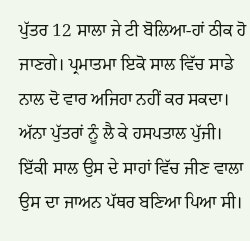ਪੁੱਤਰ 12 ਸਾਲਾ ਜੇ ਟੀ ਬੋਲਿਆ-ਹਾਂ ਠੀਕ ਹੋ ਜਾਣਗੇ। ਪ੍ਰਮਾਤਮਾ ਇਕੋ ਸਾਲ ਵਿੱਚ ਸਾਡੇ ਨਾਲ ਦੋ ਵਾਰ ਅਜਿਹਾ ਨਹੀਂ ਕਰ ਸਕਦਾ।
ਅੱਨਾ ਪੁੱਤਰਾਂ ਨੂੰ ਲੈ ਕੇ ਹਸਪਤਾਲ ਪੁੱਜੀ। ਇੱਕੀ ਸਾਲ ਉਸ ਦੇ ਸਾਹਾਂ ਵਿੱਚ ਜੀਣ ਵਾਲਾ ਉਸ ਦਾ ਜਾਅਨ ਪੱਥਰ ਬਣਿਆ ਪਿਆ ਸੀ।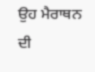ਉਹ ਮੈਰਾਥਨ ਦੀ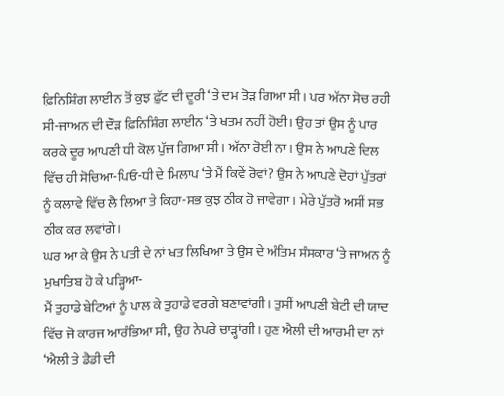ਫ਼ਿਨਿਸ਼ਿੰਗ ਲਾਈਨ ਤੋਂ ਕੁਝ ਫ਼ੁੱਟ ਦੀ ਦੂਰੀ ‘ਤੇ ਦਮ ਤੋੜ ਗਿਆ ਸੀ। ਪਰ ਅੱਨਾ ਸੋਚ ਰਹੀ ਸੀ-ਜਾਅਨ ਦੀ ਦੌੜ ਫ਼ਿਨਿਸ਼ਿੰਗ ਲਾਈਨ ‘ਤੇ ਖਤਮ ਨਹੀਂ ਹੋਈ। ਉਹ ਤਾਂ ਉਸ ਨੂੰ ਪਾਰ ਕਰਕੇ ਦੂਰ ਆਪਣੀ ਧੀ ਕੋਲ ਪੁੱਜ ਗਿਆ ਸੀ। ਅੱਨਾ ਰੋਈ ਨਾ। ਉਸ ਨੇ ਆਪਣੇ ਦਿਲ ਵਿੱਚ ਹੀ ਸੋਚਿਆ-ਪਿਓ-ਧੀ ਦੇ ਮਿਲਾਪ ‘ਤੇ ਮੈਂ ਕਿਵੇਂ ਰੋਵਾਂ? ਉਸ ਨੇ ਆਪਣੇ ਦੋਹਾਂ ਪੁੱਤਰਾਂ ਨੂੰ ਕਲਾਵੇ ਵਿੱਚ ਲੈ ਲਿਆ ਤੇ ਕਿਹਾ-ਸਭ ਕੁਝ ਠੀਕ ਹੋ ਜਾਵੇਗਾ। ਮੇਰੇ ਪੁੱਤਰੋ ਅਸੀਂ ਸਭ ਠੀਕ ਕਰ ਲਵਾਂਗੇ।
ਘਰ ਆ ਕੇ ਉਸ ਨੇ ਪਤੀ ਦੇ ਨਾਂ ਖਤ ਲਿਖਿਆ ਤੇ ਉਸ ਦੇ ਅੰਤਿਮ ਸੰਸਕਾਰ ‘ਤੇ ਜਾਅਨ ਨੂੰ ਮੁਖਾਤਿਬ ਹੋ ਕੇ ਪੜ੍ਹਿਆ-
ਮੈਂ ਤੁਹਾਡੇ ਬੇਟਿਆਂ ਨੂੰ ਪਾਲ ਕੇ ਤੁਹਾਡੇ ਵਰਗੇ ਬਣਾਵਾਂਗੀ। ਤੁਸੀਂ ਆਪਣੀ ਬੇਟੀ ਦੀ ਯਾਦ ਵਿੱਚ ਜੋ ਕਾਰਜ ਆਰੰਭਿਆ ਸੀ, ਉਹ ਨੇਪਰੇ ਚਾੜ੍ਹਾਂਗੀ। ਹੁਣ ਐਲੀ ਦੀ ਆਰਮੀ ਦਾ ਨਾਂ ‘ਐਲੀ ਤੇ ਡੈਡੀ ਦੀ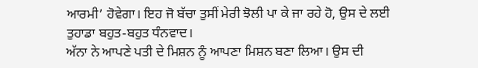ਆਰਮੀ’ ਹੋਵੇਗਾ। ਇਹ ਜੋ ਬੱਚਾ ਤੁਸੀਂ ਮੇਰੀ ਝੋਲੀ ਪਾ ਕੇ ਜਾ ਰਹੇ ਹੋ, ਉਸ ਦੇ ਲਈ ਤੁਹਾਡਾ ਬਹੁਤ-ਬਹੁਤ ਧੰਨਵਾਦ।
ਅੱਨਾ ਨੇ ਆਪਣੇ ਪਤੀ ਦੇ ਮਿਸ਼ਨ ਨੂੰ ਆਪਣਾ ਮਿਸ਼ਨ ਬਣਾ ਲਿਆ। ਉਸ ਦੀ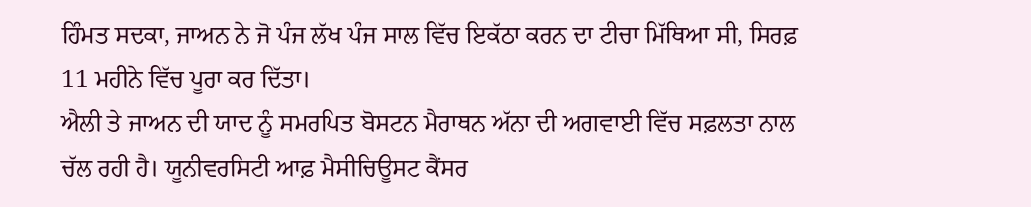ਹਿੰਮਤ ਸਦਕਾ, ਜਾਅਨ ਨੇ ਜੋ ਪੰਜ ਲੱਖ ਪੰਜ ਸਾਲ ਵਿੱਚ ਇਕੱਠਾ ਕਰਨ ਦਾ ਟੀਚਾ ਮਿੱਥਿਆ ਸੀ, ਸਿਰਫ਼ 11 ਮਹੀਨੇ ਵਿੱਚ ਪੂਰਾ ਕਰ ਦਿੱਤਾ।
ਐਲੀ ਤੇ ਜਾਅਨ ਦੀ ਯਾਦ ਨੂੰ ਸਮਰਪਿਤ ਬੋਸਟਨ ਮੈਰਾਥਨ ਅੱਨਾ ਦੀ ਅਗਵਾਈ ਵਿੱਚ ਸਫ਼ਲਤਾ ਨਾਲ ਚੱਲ ਰਹੀ ਹੈ। ਯੂਨੀਵਰਸਿਟੀ ਆਫ਼ ਮੈਸੀਚਿਊਸਟ ਕੈਂਸਰ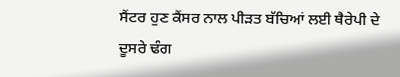ਸੈਂਟਰ ਹੁਣ ਕੈਂਸਰ ਨਾਲ ਪੀੜਤ ਬੱਚਿਆਂ ਲਈ ਥੈਰੇਪੀ ਦੇ ਦੂਸਰੇ ਢੰਗ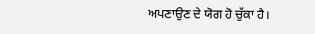ਅਪਣਾਉਣ ਦੇ ਯੋਗ ਹੋ ਚੁੱਕਾ ਹੈ।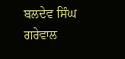ਬਲਦੇਵ ਸਿੰਘ ਗਰੇਵਾਲ